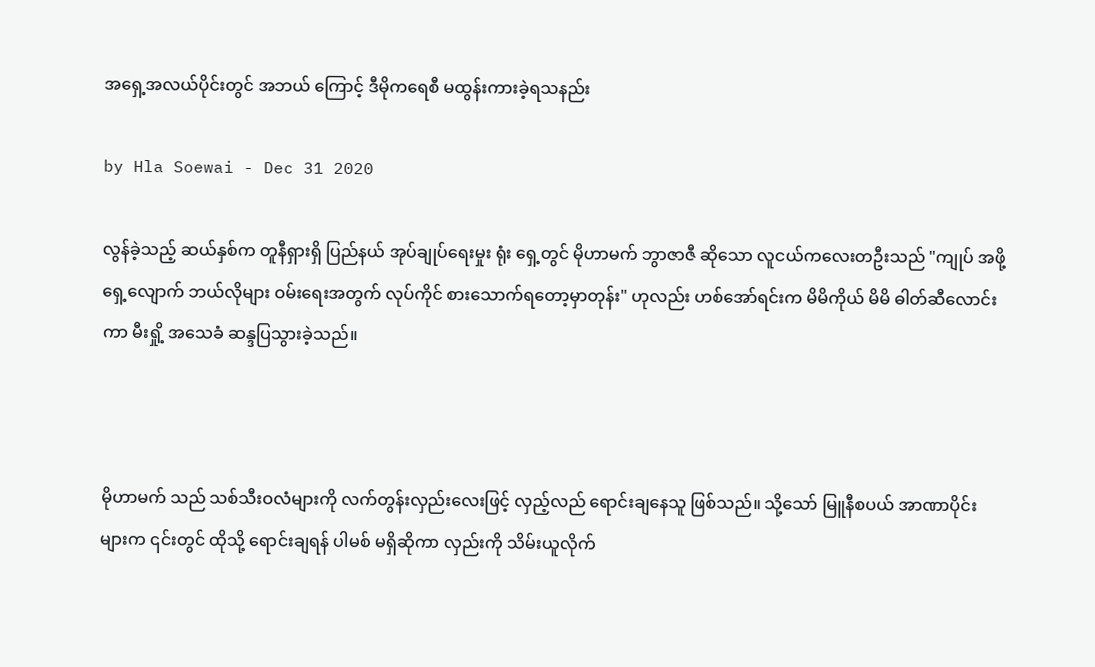အရှေ့အလယ်ပိုင်းတွင် အဘယ် ကြောင့် ဒီမိုကရေစီ မထွန်းကားခဲ့ရသနည်း

by Hla Soewai - Dec 31 2020

လွန်ခဲ့သည့် ဆယ်နှစ်က တူနီရှားရှိ ပြည်နယ် အုပ်ချုပ်ရေးမှုး ရုံး ရှေ့တွင် မိုဟာမက် ဘွာဇာဇီ ဆိုသော လူငယ်ကလေးတဦးသည် "ကျုပ် အဖို့ ရှေ့လျောက် ဘယ်လိုများ ဝမ်းရေးအတွက် လုပ်ကိုင် စားသောက်ရတော့မှာတုန်း" ဟုလည်း ဟစ်အော်ရင်းက မိမိကိုယ် မိမိ ဓါတ်ဆီလောင်းကာ မီးရှို့ အသေခံ ဆန္ဒပြသွားခဲ့သည်။



မိုဟာမက် သည် သစ်သီးဝလံများကို လက်တွန်းလှည်းလေးဖြင့် လှည့်လည် ရောင်းချနေသူ ဖြစ်သည်။ သို့သော် မြူနီစပယ် အာဏာပိုင်းများက ၎င်းတွင် ထိုသို့ ရောင်းချရန် ပါမစ် မရှိဆိုကာ လှည်းကို သိမ်းယူလိုက်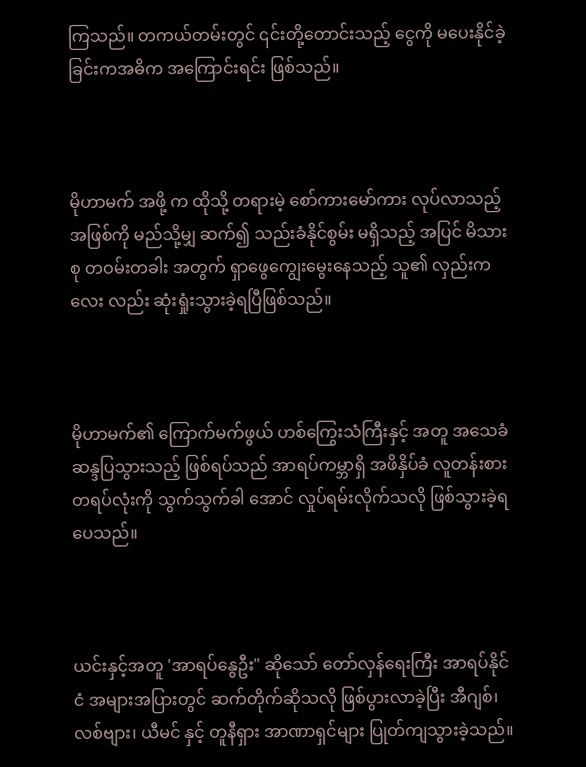ကြသည်။ တကယ်တမ်းတွင် ၎င်းတို့တောင်းသည့် ငွေကို မပေးနိုင်ခဲ့ခြင်းကအဓိက အကြောင်းရင်း ဖြစ်သည်။



မိုဟာမက် အဖို့ က ထိုသို့ တရားမဲ့ စော်ကားမော်ကား လုပ်လာသည့် အဖြစ်ကို မည်သို့မျှ ဆက်၍ သည်းခံနိုင်စွမ်း မရှိသည့် အပြင် မိသားစု တဝမ်းတခါး အတွက် ရှာဖွေကျွေးမွေးနေသည့် သူ၏ လှည်းကလေး လည်း ဆုံးရှုံးသွားခဲ့ရပြီဖြစ်သည်။



မိုဟာမက်၏ ကြောက်မက်ဖွယ် ဟစ်ကြွေးသံကြီးနှင့် အတူ အသေခံ ဆန္ဒပြသွားသည့် ဖြစ်ရပ်သည် အာရပ်ကမ္ဘာရှိ အဖိနှိပ်ခံ လူတန်းစားတရပ်လုံးကို သွက်သွက်ခါ အောင် လှုပ်ရမ်းလိုက်သလို ဖြစ်သွားခဲ့ရပေသည်။



ယင်းနှင့်အတူ 'အာရပ်နွေဦး" ဆိုသော် တော်လှန်ရေးကြီး အာရပ်နိုင်ငံ အများအပြားတွင် ဆက်တိုက်ဆိုသလို ဖြစ်ပွားလာခဲ့ပြီး အီဂျစ်၊ လစ်ဗျား၊ ယီမင် နှင့် တူနီရှား အာဏာရှင်များ ပြုတ်ကျသွားခဲ့သည်။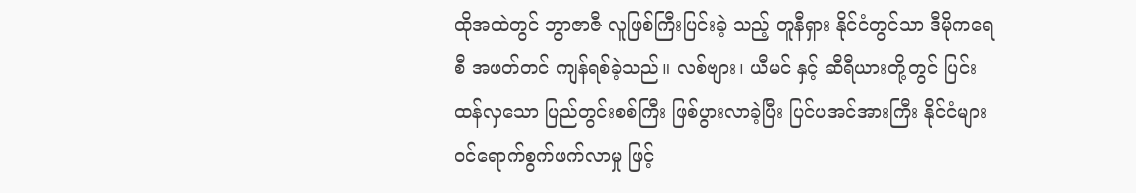ထိုအထဲတွင် ဘွာဇာဇီ လူဖြစ်ကြီးပြင်းခဲ့ သည့် တူနီရှား နိုင်ငံတွင်သာ ဒီမိုကရေစီ အဖတ်တင် ကျန်ရစ်ခဲ့သည်။ လစ်ဗျား၊ ယီမင် နှင့် ဆီရီယားတို့တွင် ပြင်းထန်လှသော ပြည်တွင်းစစ်ကြီး ဖြစ်ပွားလာခဲ့ပြီး ပြင်ပအင်အားကြီး နိုင်ငံများ ဝင်ရောက်စွက်ဖက်လာမှု ဖြင့်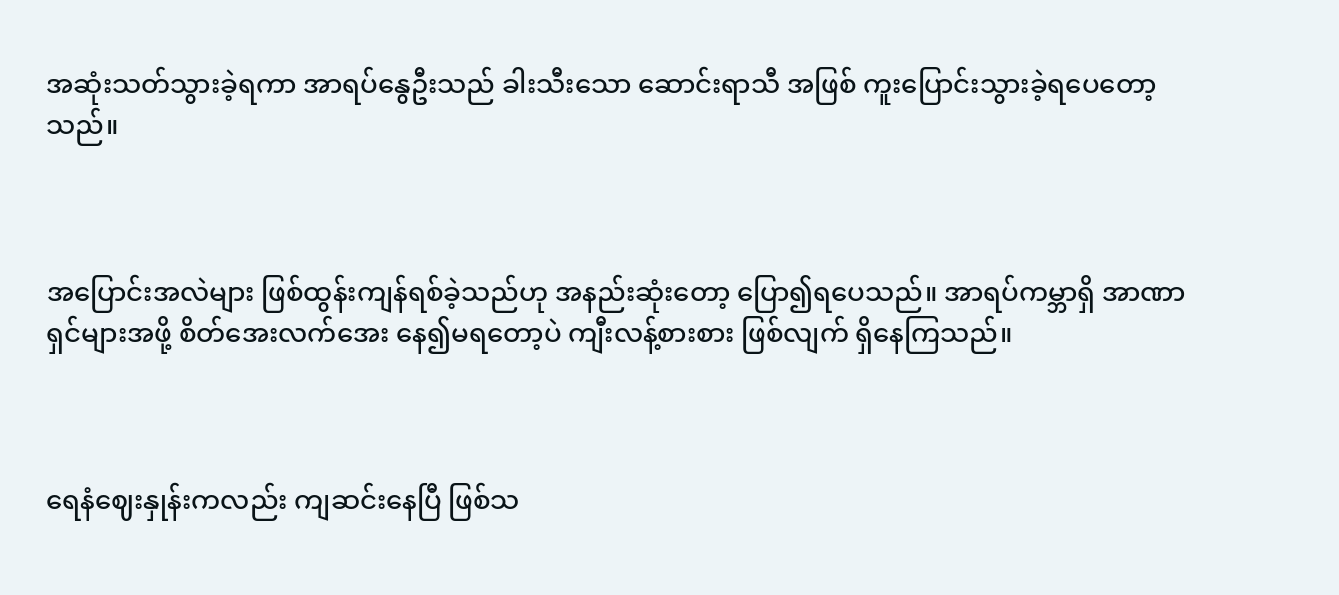အဆုံးသတ်သွားခဲ့ရကာ အာရပ်နွေဦးသည် ခါးသီးသော ဆောင်းရာသီ အဖြစ် ကူးပြောင်းသွားခဲ့ရပေတော့သည်။



အပြောင်းအလဲများ ဖြစ်ထွန်းကျန်ရစ်ခဲ့သည်ဟု အနည်းဆုံးတော့ ပြော၍ရပေသည်။ အာရပ်ကမ္ဘာရှိ အာဏာရှင်များအဖို့ စိတ်အေးလက်အေး နေ၍မရတော့ပဲ ကျီးလန့်စားစား ဖြစ်လျက် ရှိနေကြသည်။



ရေနံဈေးနှုန်းကလည်း ကျဆင်းနေပြီ ဖြစ်သ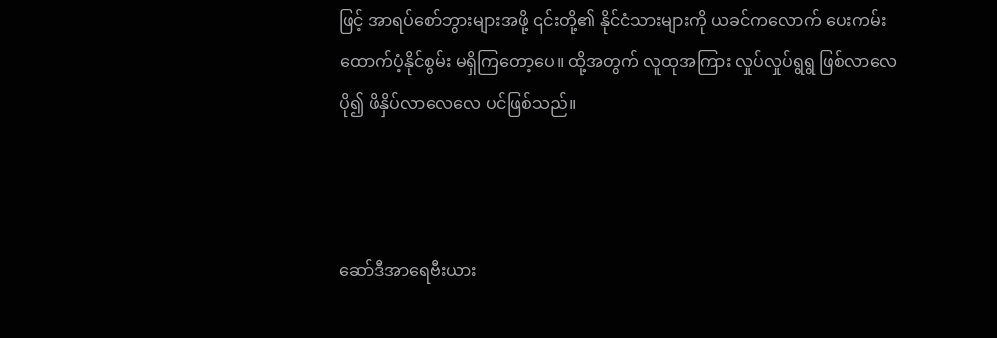ဖြင့် အာရပ်စော်ဘွားများအဖို့ ၎င်းတို့၏ နိုင်ငံသားများကို ယခင်ကလောက် ပေးကမ်းထောက်ပံ့နိုင်စွမ်း မရှိကြတော့ပေ။ ထို့အတွက် လူထုအကြား လှုပ်လှုပ်ရွရွ ဖြစ်လာလေ ပို၍ ဖိနှိပ်လာလေလေ ပင်ဖြစ်သည်။



ဆော်ဒီအာရေဗီးယား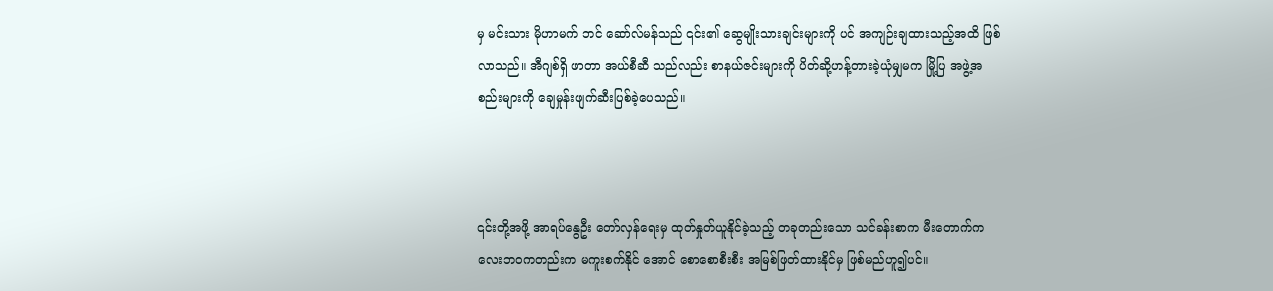မှ မင်းသား မိုဟာမက် ဘင် ဆော်လ်မန်သည် ၎င်း၏ ဆွေမျိုးသားချင်းများကို ပင် အကျဉ်းချထားသည့်အထိ ဖြစ်လာသည်။ အီဂျစ်ရှိ ဖာတာ အယ်စီဆီ သည်လည်း စာနယ်ဇင်းများကို ပိတ်ဆို့ဟန့်တားခဲ့ယုံမျှမက မြို့ပြ အဖွဲ့အစည်းများကို ချေမှုန်းဖျက်ဆီးပြစ်ခဲ့ပေသည်။



၎င်းတို့အဖို့ အာရပ်နွေဦး တော်လှန်ရေးမှ ထုတ်နှုတ်ယူနိုင်ခဲ့သည့် တခုတည်းသော သင်ခန်းစာက မီးတောက်ကလေးဘဝကတည်းက မကူးစက်နိုင်‌ အောင် စောစောစီးစီး အမြစ်ဖြတ်ထားနိုင်မှ ဖြစ်မည်ဟူ၍ပင်။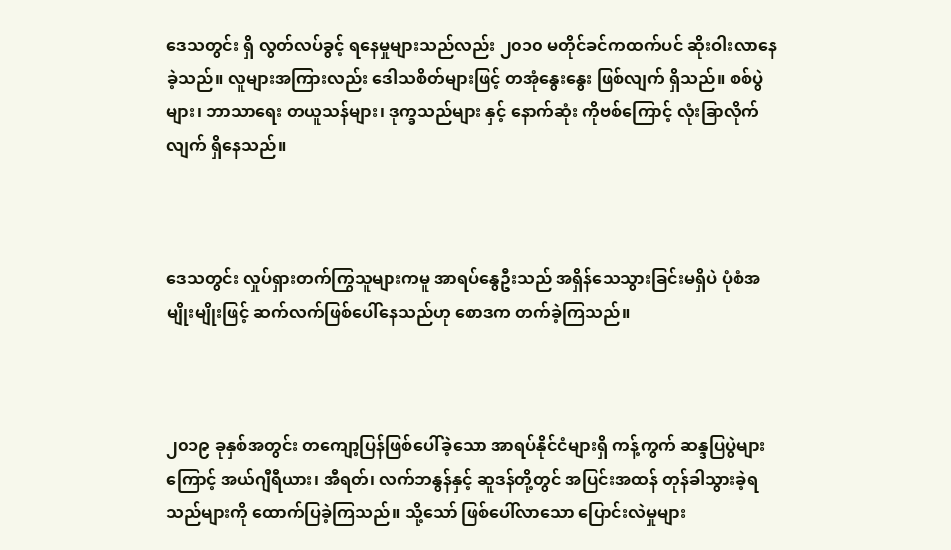ဒေသတွင်း ရှိ လွတ်လပ်ခွင့် ရနေမှုများသည်လည်း ၂၀၁၀ မတိုင်ခင်ကထက်ပင် ဆိုးဝါးလာနေခဲ့သည်။ လူများအကြားလည်း ဒေါသစိတ်များဖြင့် တအုံနွေးနွေး ဖြစ်လျက် ရှိသည်။ စစ်ပွဲများ၊ ဘာသာရေး တယူသန်များ၊ ဒုက္ခသည်များ နှင့် နောက်ဆုံး ကိုဗစ်ကြောင့် လုံးခြာလိုက်လျက် ရှိနေသည်။



ဒေသတွင်း လှုပ်ရှားတက်ကြွသူများကမူ အာရပ်‌နွေဦးသည် အရှိန်သေသွားခြင်းမရှိပဲ ပုံစံအမျိုးမျိုးဖြင့် ဆက်လက်ဖြစ်ပေါ်နေသည်ဟု စောဒက တက်ခဲ့ကြသည်။



၂၀၁၉ ခုနှစ်အတွင်း တကျော့ပြန်ဖြစ်ပေါ်ခဲ့သော အာရပ်နိုင်ငံများရှိ ကန့်ကွက် ဆန္ဒပြပွဲများကြောင့် အယ်ဂျီရီယား၊ အီရတ်၊ လက်ဘနွန်နှင့် ‌ဆူဒန်တို့တွင် အပြင်းအထန် တုန်ခါသွားခဲ့ရသည်များကို ထောက်ပြခဲ့ကြသည်။ သို့သော် ဖြစ်ပေါ်လာသော ပြောင်းလဲမှုများ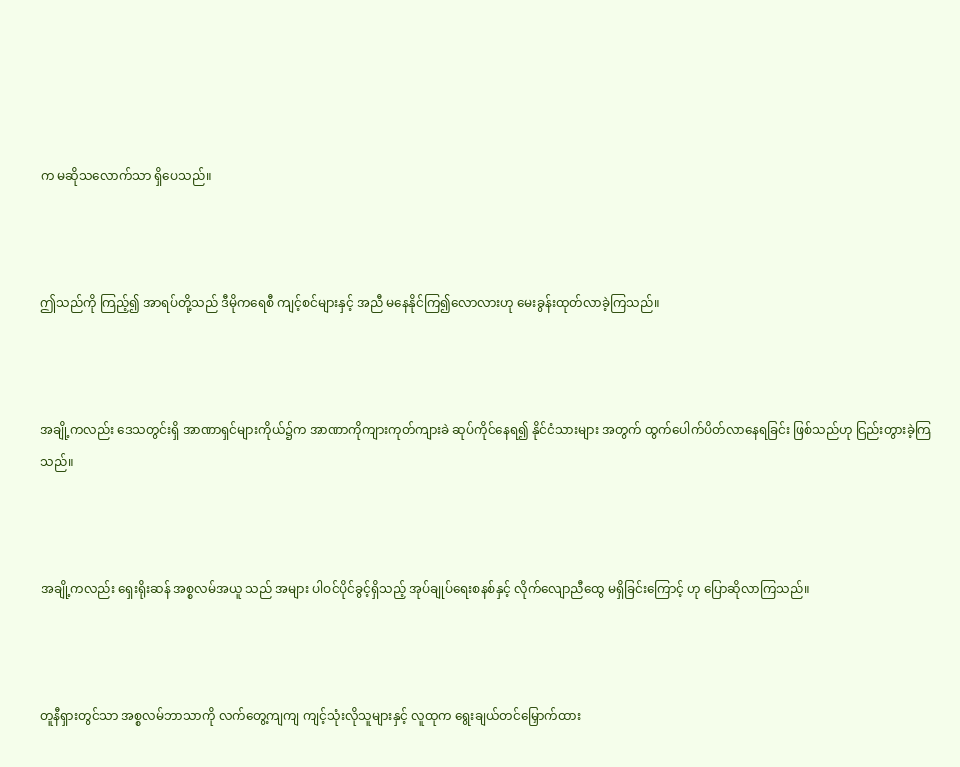က မဆိုသလောက်သာ ရှိပေသည်။



ဤသည်ကို ကြည့်၍ အာရပ်တို့သည် ဒီမိုကရေစီ ကျင့်စင်များနှင့် အညီ မနေနိုင်ကြ၍လောလားဟု မေးခွန်းထုတ်လာခဲ့ကြသည်။



အချို့ကလည်း ဒေသတွင်းရှိ အာဏာရှင်များကိုယ်၌က အာဏာကိုကျားကုတ်ကျားခဲ ဆုပ်ကိုင်နေရ၍ နိုင်ငံသားများ အတွက် ထွက်ပေါက်ပိတ်လာနေရခြင်း ဖြစ်သည်ဟု ငြည်းတွားခဲ့ကြသည်။



အချို့ကလည်း ရှေးရိုးဆန် အစ္စလမ်အယူ သည် အများ ပါဝင်ပိုင်ခွင့်ရှိသည့် အုပ်ချုပ်ရေးစနစ်နှင့် လိုက်လျောညီထွေ မရှိခြင်းကြောင့် ဟု ပြောဆိုလာကြသည်။



တူနီရှားတွင်သာ အစ္စလမ်ဘာသာကို လက်တွေ့ကျကျ ကျင့်သုံးလိုသူများနှင့် လူထုက ရွေးချယ်တင်မြှောက်ထား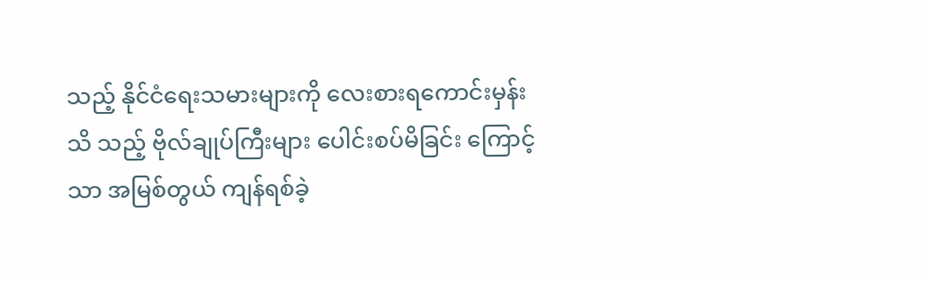သည့် နိုင်ငံရေးသမားများကို လေးစားရကောင်းမှန်း သိ သည့် ဗိုလ်ချုပ်ကြီးများ ပေါင်းစပ်မိခြင်း ကြောင့်သာ အမြစ်တွယ် ကျန်ရစ်ခဲ့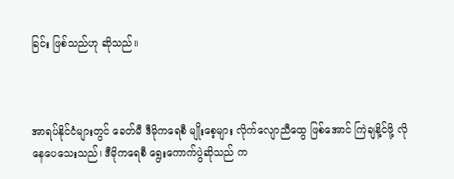ခြင်း ဖြစ်သည်ဟု ဆိုသည်။



အာရပ်နိုင်ငံများတွင် ခေတ်မီ ဒီမိုကရေစီ မျိုးစေ့များ လိုက်လျောညီထွေ ဖြစ်အောင် ကြဲချနိ့င်ဖို့ လိုနေပေသေးသည်၊ ဒီမိုကရေစီ ရွေးကောက်ပွဲဆိုသည် က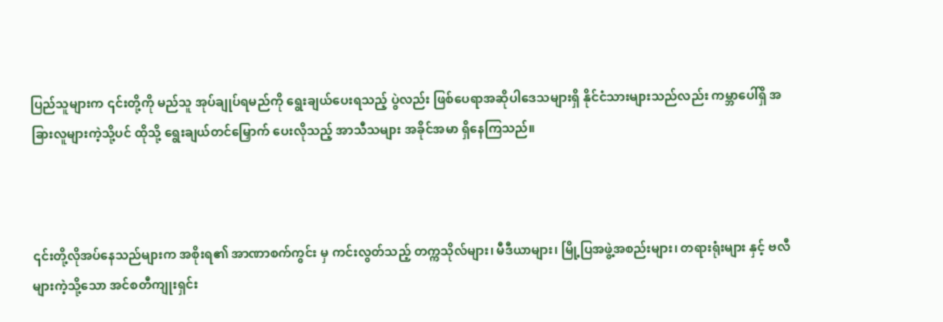ပြည်သူများက ၎င်းတို့ကို မည်သူ အုပ်ချုပ်ရမည်ကို ရွေးချယ်ပေးရသည့် ပွဲလည်း ဖြစ်ပေရာအဆိုပါဒေသများရှိ နိုင်ငံသားများသည်လည်း ကမ္ဘာပေါ်ရှိ အခြားလူများကဲ့သို့ပင် ထိုသို့ ရွေးချယ်တင်မြှောက် ပေးလိုသည့် အာသီသများ အခိုင်အမာ ရှိနေကြသည်။



၎င်းတို့လိုအပ်နေသည်များက အစိုးရ၏ အာဏာစက်ကွင်း မှ ကင်းလွတ်သည့် တက္ကသိုလ်များ၊ မီဒီယာများ၊ မြို့ပြအဖွဲ့အစည်းများ၊ တရားရုံးများ နှင့် ဗလီများကဲ့သို့သော အင်စတီကျုးရှင်း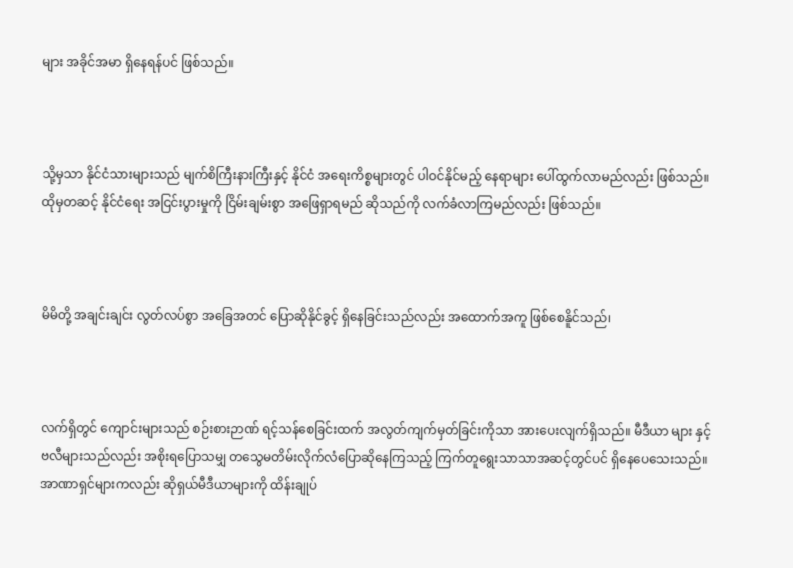များ အခိုင်အမာ ရှိနေရန်ပင် ဖြစ်သည်။



သို့မှသာ နိုင်ငံသားများသည် မျက်စိကြီးနားကြီးနှင့် နိုင်ငံ အရေးကိစ္စများတွင် ပါဝင်နိုင်မည့် နေရာများ ပေါ်ထွက်လာမည်လည်း ဖြစ်သည်။ ထိုမှတဆင့် နိုင်ငံရေး အငြင်းပွားမှုကို ငြိမ်းချမ်းစွာ အဖြေရှာရမည် ဆိုသည်ကို လက်ခံလာကြမည်လည်း ဖြစ်သည်။



မိမိတို့ အချင်းချင်း လွတ်လပ်စွာ အခြေအတင် ပြောဆိုနိုင်ခွင့် ရှိနေခြင်းသည်လည်း အထောက်အကူ ဖြစ်စေနိူင်သည်၊



လက်ရှိတွင် ကျောင်းများသည် စဉ်းစားဉာဏ် ရင့်သန်စေခြင်းထက် အလွတ်ကျက်မှတ်ခြင်းကိုသာ အားပေးလျက်ရှိသည်။ မီဒီယာ များ နှင့် ဗလီများသည်လည်း အစိုးရပြောသမျှ တသွေမတိမ်းလိုက်လံပြောဆိုနေကြသည့် ကြက်တူရွေးသာသာအဆင့်တွင်ပင် ရှိနေပေသေးသည်။ အာဏာရှင်များကလည်း ဆိုရှယ်မီဒီယာများကို ထိန်းချုပ်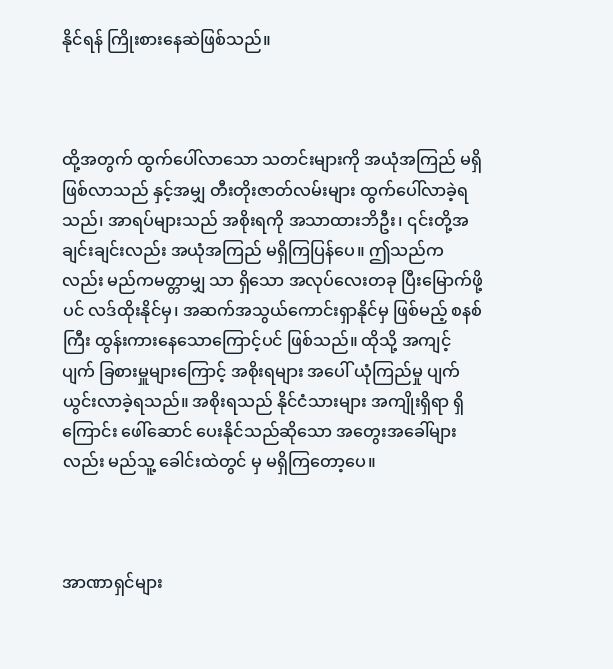နိုင်ရန် ကြိုးစားနေဆဲဖြစ်သည်။



ထို့အတွက် ထွက်ပေါ်လာသော သတင်းများကို အယုံအကြည် မရှိဖြစ်လာသည် နှင့်အမျှ တီးတိုးဇာတ်လမ်းများ ထွက်ပေါ်လာခဲ့ရသည်၊ အာရပ်များသည် အစိုးရကို အသာထားဘိဦး၊ ၎င်းတို့အချင်းချင်းလည်း အယုံအကြည် မရှိကြပြန်ပေ။ ဤသည်ကလည်း မည်ကမတ္တာမျှ သာ ရှိသော အလုပ်လေးတခု ပြီးမြောက်ဖို့ပင် လဒ်ထိုးနိုင်မှ၊ အဆက်အသွယ်ကောင်းရှာနိုင်မှ ဖြစ်မည့် စနစ်ကြီး ထွန်းကားနေသောကြောင့်ပင် ဖြစ်သည်။ ထိုသို့ အကျင့်ပျက် ခြစားမှူများကြောင့် အစိုးရများ အပေါ် ယုံကြည်မှု ပျက်ယွင်းလာခဲ့ရသည်။ အစိုးရသည် နိုင်ငံသားများ အကျိုးရှိရာ ရှိကြောင်း ဖေါ်ဆောင် ပေးနိုင်သည်ဆိုသော အတွေးအခေါ်များလည်း မည်သူ့ ခေါင်းထဲတွင် မှ မရှိကြတော့ပေ။



အာဏာရှင်များ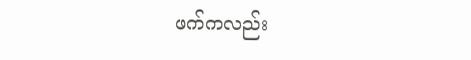ဖက်ကလည်း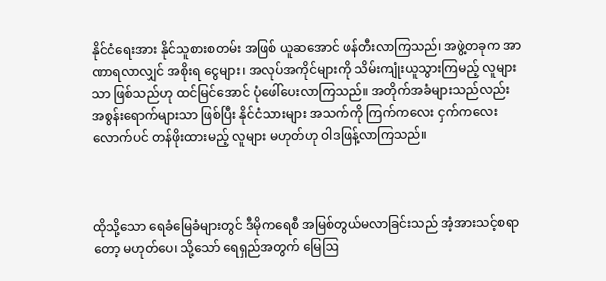နိုင်ငံရေးအား နိုင်သူစားစတမ်း အဖြစ် ယူဆအောင် ဖန်တီးလာကြသည်၊ အဖွဲ့တခုက အာဏာရလာလျှင် အစိုးရ ငွေများ၊ အလုပ်အကိုင်များကို သိမ်းကျုံးယူသွားကြမည့် လူများသာ ဖြစ်သည်ဟု ထင်မြင်အောင် ပုံဖေါ်ပေးလာကြသည်။ အတိုက်အခံများသည်လည်း အစွန်းရောက်များသာ ဖြစ်ပြီး နိုင်ငံသားများ အသက်ကို ကြက်ကလေး ငှက်ကလေးလောက်ပင် တန်ဖိုးထားမည့် လူများ မဟုတ်ဟု ဝါဒဖြန့်လာကြသည်။



ထိုသို့သော ရေခံမြေခံများတွင် ဒီမိုကရေစီ အမြစ်တွယ်မလာခြင်းသည် အံ့အားသင့်စရာ တော့ မဟုတ်ပေ၊ သို့သော် ရေရှည်အတွက် မြေဩ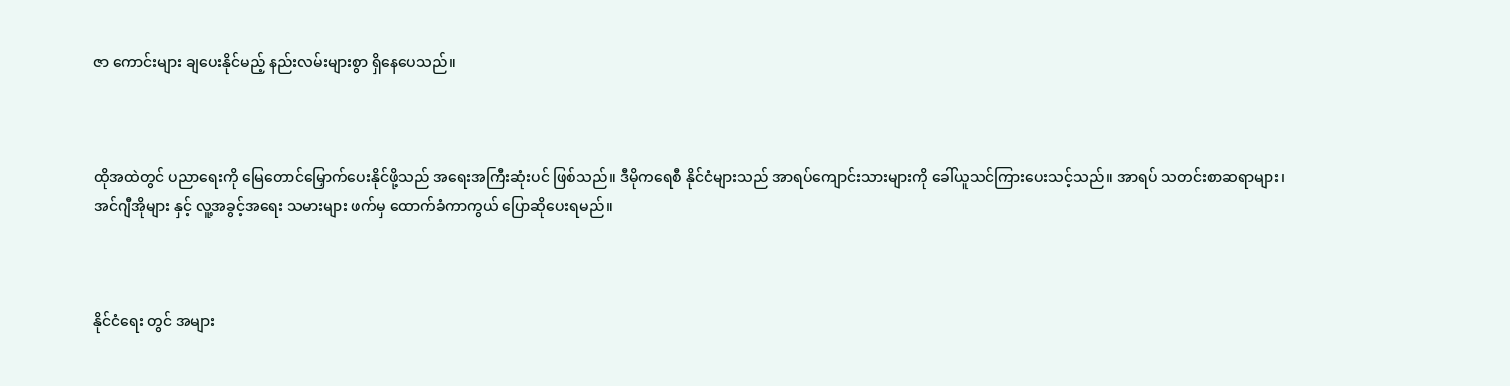ဇာ ကောင်းများ ချပေးနိုင်မည့် နည်းလမ်းများစွာ ရှိနေပေသည်။



ထိုအထဲတွင် ပညာရေးကို မြေတောင်မြှောက်ပေးနိုင်ဖို့သည် အရေးအကြီးဆုံးပင် ဖြစ်သည်။ ဒီမိုကရေစီ နိုင်ငံများသည် အာရပ်ကျောင်းသားများကို ခေါ်ယူသင်ကြားပေးသင့်သည်။ အာရပ် သတင်းစာဆရာများ၊ အင်ဂျီအိုများ နှင့် လူ့အခွင့်အရေး သမားများ ဖက်မှ ထောက်ခံကာကွယ် ပြောဆိုပေးရမည်။



နိုင်ငံရေး တွင် အများ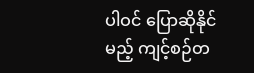ပါဝင် ပြောဆိုနိုင်မည့် ကျင့်စဉ်တ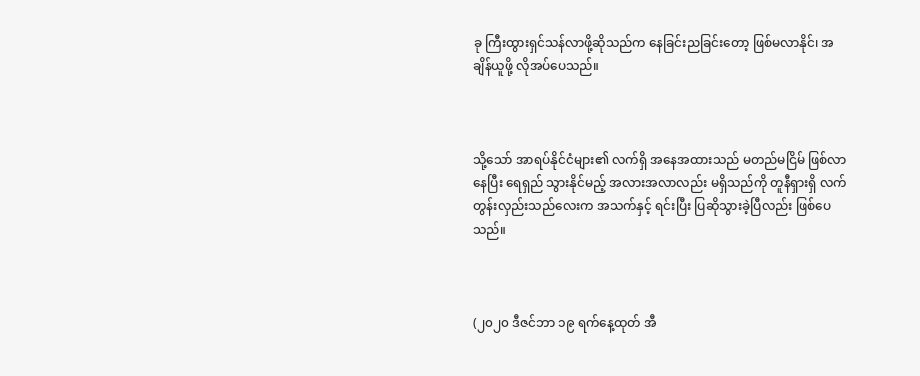ခု ကြီးထွားရှင်သန်လာဖို့ဆိုသည်က နေခြင်းညခြင်းတော့ ဖြစ်မလာနိုင်၊ အချိန်ယူဖို့ လိုအပ်ပေသည်။



သို့သော် အာရပ်နိုင်ငံများ၏ လက်ရှိ အနေအထားသည် မတည်မငြိမ် ဖြစ်လာနေပြီး ရေရှည် သွားနိုင်မည့် အလားအလာလည်း မရှိသည်ကို တူနီရှားရှိ လက်တွန်းလှည်းသည်လေးက အသက်နှင့် ရင်းပြီး ပြဆိုသွားခဲ့ပြီလည်း ဖြစ်ပေသည်။



(၂၀၂၀ ဒီဇင်ဘာ ၁၉ ရက်နေ့ထုတ် အီ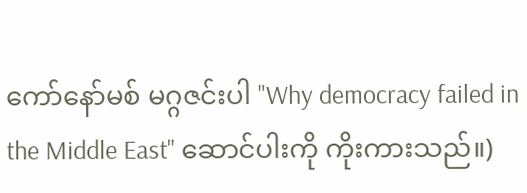ကော်နော်မစ် မဂ္ဂဇင်းပါ "Why democracy failed in the Middle East" ဆောင်ပါးကို ကိုးကားသည်။)